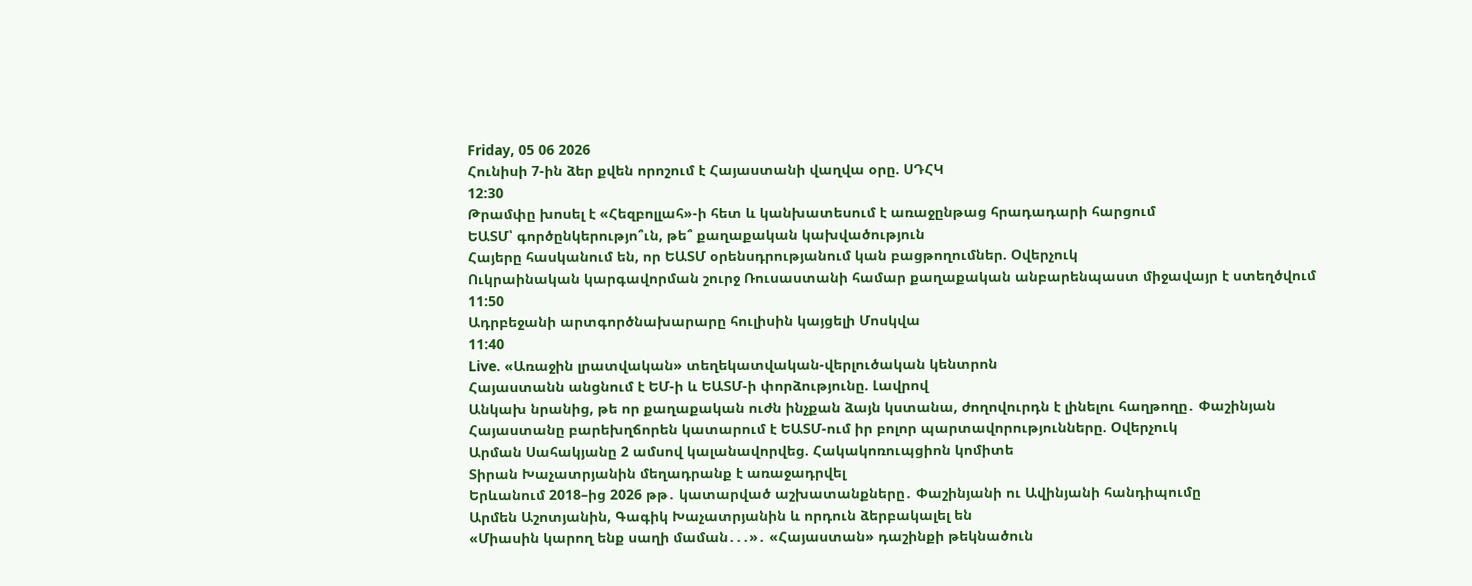Friday, 05 06 2026
Հունիսի 7-ին ձեր քվեն որոշում է Հայաստանի վաղվա օրը. ՍԴՀԿ
12:30
Թրամփը խոսել է «Հեզբոլլահ»-ի հետ և կանխատեսում է առաջընթաց հրադադարի հարցում
ԵԱՏՄ՝ գործընկերությո՞ւն, թե՞ քաղաքական կախվածություն
Հայերը հասկանում են, որ ԵԱՏՄ օրենսդրությանում կան բացթողումներ. Օվերչուկ
Ուկրաինական կարգավորման շուրջ Ռուսաստանի համար քաղաքական անբարենպաստ միջավայր է ստեղծվում
11:50
Ադրբեջանի արտգործնախարարը հուլիսին կայցելի Մոսկվա
11:40
Live. «Առաջին լրատվական» տեղեկատվական-վերլուծական կենտրոն
Հայաստանն անցնում է ԵՄ-ի և ԵԱՏՄ-ի փորձությունը. Լավրով
Անկախ նրանից, թե որ քաղաքական ուժն ինչքան ձայն կստանա, ժողովուրդն է լինելու հաղթողը․ Փաշինյան
Հայաստանը բարեխղճորեն կատարում է ԵԱՏՄ-ում իր բոլոր պարտավորությունները. Օվերչուկ
Արման Սահակյանը 2 ամսով կալանավորվեց. Հակակոռուպցիոն կոմիտե
Տիրան Խաչատրյանին մեղադրանք է առաջադրվել
Երևանում 2018–ից 2026 թթ․ կատարված աշխատանքները․ Փաշինյանի ու Ավինյանի հանդիպումը
Արմեն Աշոտյանին, Գագիկ Խաչատրյանին և որդուն ձերբակալել են
«Միասին կարող ենք սաղի մաման․․․»․ «Հայաստան» դաշինքի թեկնածուն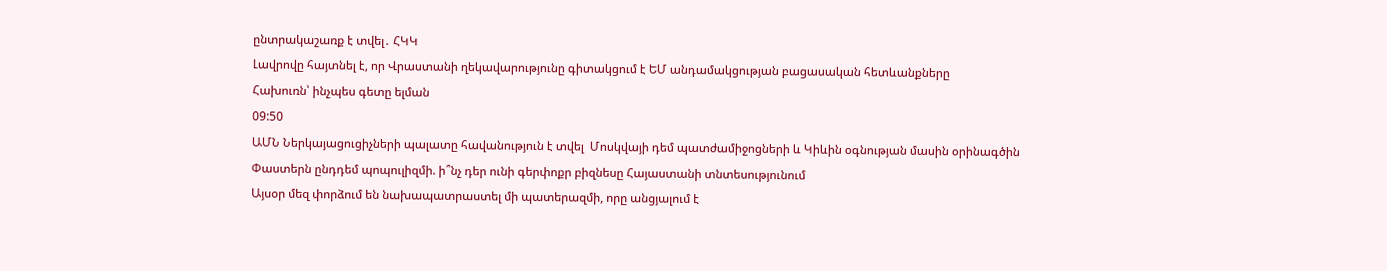ընտրակաշառք է տվել․ ՀԿԿ
Լավրովը հայտնել է, որ Վրաստանի ղեկավարությունը գիտակցում է ԵՄ անդամակցության բացասական հետևանքները
Հախուռն՝ ինչպես գետը ելման
09:50
ԱՄՆ Ներկայացուցիչների պալատը հավանություն է տվել  Մոսկվայի դեմ պատժամիջոցների և Կիևին օգնության մասին օրինագծին
Փաստերն ընդդեմ պոպուլիզմի. ի՞նչ դեր ունի գերփոքր բիզնեսը Հայաստանի տնտեսությունում
Այսօր մեզ փորձում են նախապատրաստել մի պատերազմի, որը անցյալում է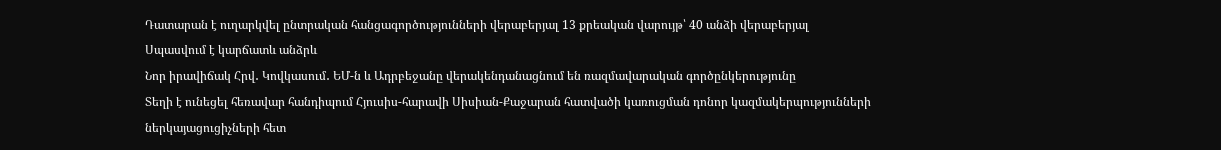Դատարան է ուղարկվել ընտրական հանցագործությունների վերաբերյալ 13 քրեական վարույթ՝ 40 անձի վերաբերյալ
Սպասվում է կարճատև անձրև
Նոր իրավիճակ Հրվ․ Կովկասում․ ԵՄ-ն և Ադրբեջանը վերակենդանացնում են ռազմավարական գործընկերությունը
Տեղի է ունեցել հեռավար հանդիպում Հյուսիս-հարավի Սիսիան-Քաջարան հատվածի կառուցման դոնոր կազմակերպությունների ներկայացուցիչների հետ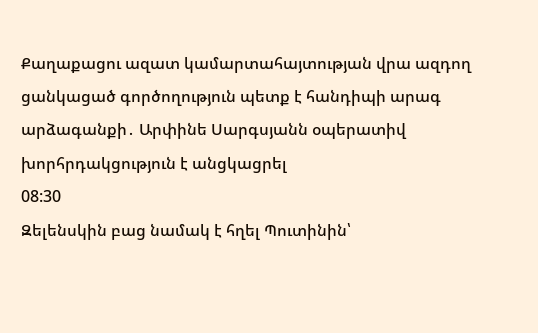Քաղաքացու ազատ կամարտահայտության վրա ազդող ցանկացած գործողություն պետք է հանդիպի արագ արձագանքի․ Արփինե Սարգսյանն օպերատիվ խորհրդակցություն է անցկացրել
08:30
Զելենսկին բաց նամակ է հղել Պուտինին՝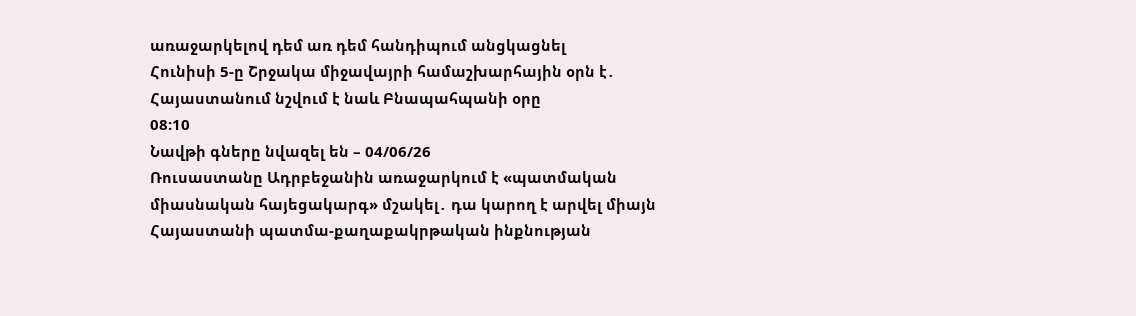առաջարկելով դեմ առ դեմ հանդիպում անցկացնել
Հունիսի 5-ը Շրջակա միջավայրի համաշխարհային օրն է․ Հայաստանում նշվում է նաև Բնապահպանի օրը
08:10
Նավթի գները նվազել են – 04/06/26
Ռուսաստանը Ադրբեջանին առաջարկում է «պատմական միասնական հայեցակարգ» մշակել․ դա կարող է արվել միայն Հայաստանի պատմա-քաղաքակրթական ինքնության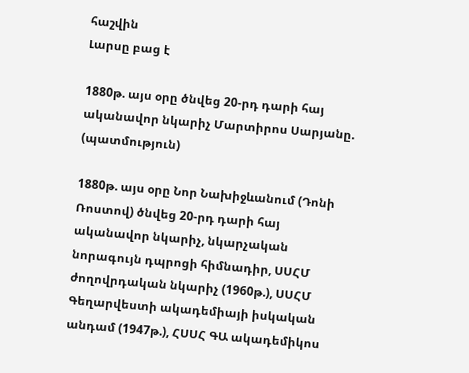հաշվին
Լարսը բաց է

1880թ. այս օրը ծնվեց 20-րդ դարի հայ ականավոր նկարիչ Մարտիրոս Սարյանը. (պատմություն)

1880թ. այս օրը Նոր Նախիջևանում (Դոնի Ռոստով) ծնվեց 20-րդ դարի հայ ականավոր նկարիչ, նկարչական նորագույն դպրոցի հիմնադիր, ՍՍՀՄ ժողովրդական նկարիչ (1960թ.), ՍՍՀՄ Գեղարվեստի ակադեմիայի իսկական անդամ (1947թ.), ՀՍՍՀ ԳԱ ակադեմիկոս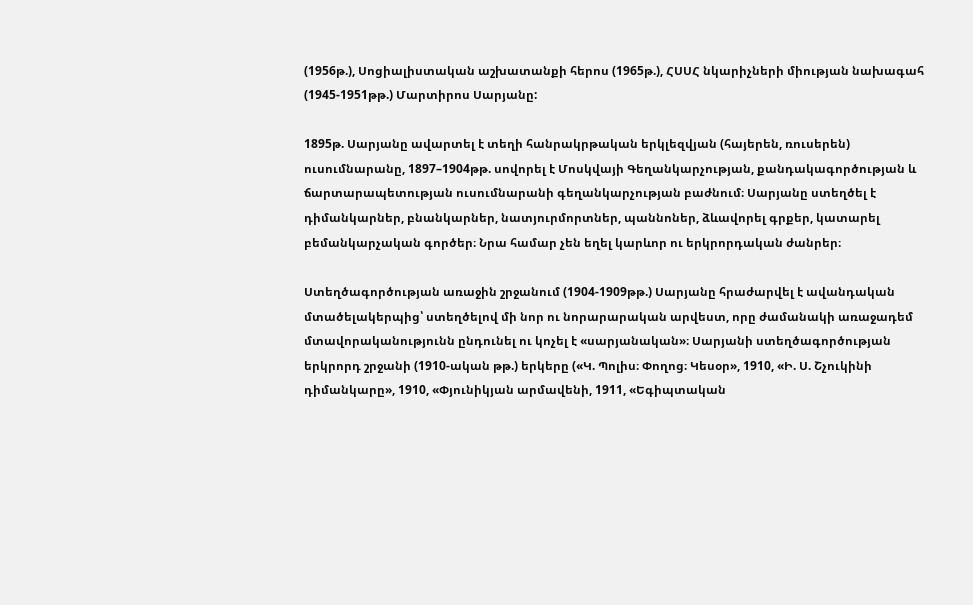(1956թ.), Սոցիալիստական աշխատանքի հերոս (1965թ.), ՀՍՍՀ նկարիչների միության նախագահ (1945-1951թթ.) Մարտիրոս Սարյանը:

1895թ. Սարյանը ավարտել է տեղի հանրակրթական երկլեզվյան (հայերեն, ռուսերեն) ուսումնարանը, 1897–1904թթ. սովորել է Մոսկվայի Գեղանկարչության, քանդակագործության և ճարտարապետության ուսումնարանի գեղանկարչության բաժնում։ Սարյանը ստեղծել է դիմանկարներ, բնանկարներ, նատյուրմորտներ, պաննոներ, ձևավորել գրքեր, կատարել բեմանկարչական գործեր։ Նրա համար չեն եղել կարևոր ու երկրորդական ժանրեր։

Ստեղծագործության առաջին շրջանում (1904-1909թթ.) Սարյանը հրաժարվել է ավանդական մտածելակերպից՝ ստեղծելով մի նոր ու նորարարական արվեստ, որը ժամանակի առաջադեմ մտավորականությունն ընդունել ու կոչել է «սարյանական»։ Սարյանի ստեղծագործության երկրորդ շրջանի (1910-ական թթ.) երկերը («Կ. Պոլիս։ Փողոց։ Կեսօր», 1910, «Ի. Ս. Շչուկինի դիմանկարը», 1910, «Փյունիկյան արմավենի, 1911, «Եգիպտական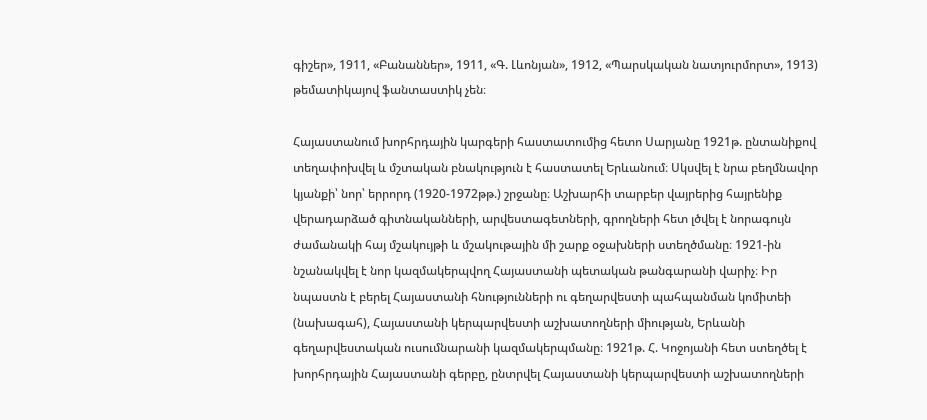գիշեր», 1911, «Բանաններ», 1911, «Գ. Լևոնյան», 1912, «Պարսկական նատյուրմորտ», 1913) թեմատիկայով ֆանտաստիկ չեն։

Հայաստանում խորհրդային կարգերի հաստատումից հետո Սարյանը 1921թ. ընտանիքով տեղափոխվել և մշտական բնակություն է հաստատել Երևանում։ Սկսվել է նրա բեղմնավոր կյանքի՝ նոր՝ երրորդ (1920-1972թթ.) շրջանը։ Աշխարհի տարբեր վայրերից հայրենիք վերադարձած գիտնականների, արվեստագետների, գրողների հետ լծվել է նորագույն ժամանակի հայ մշակույթի և մշակութային մի շարք օջախների ստեղծմանը։ 1921-ին նշանակվել է նոր կազմակերպվող Հայաստանի պետական թանգարանի վարիչ։ Իր նպաստն է բերել Հայաստանի հնությունների ու գեղարվեստի պահպանման կոմիտեի (նախագահ), Հայաստանի կերպարվեստի աշխատողների միության, Երևանի գեղարվեստական ուսումնարանի կազմակերպմանը։ 1921թ. Հ. Կոջոյանի հետ ստեղծել է խորհրդային Հայաստանի գերբը, ընտրվել Հայաստանի կերպարվեստի աշխատողների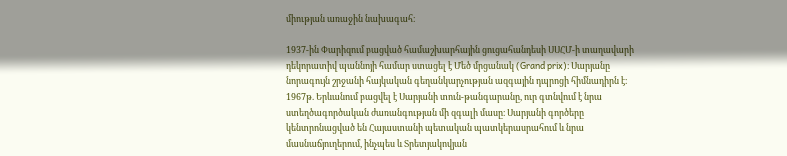միության առաջին նախագահ։

1937-ին Փարիզում բացված համաշխարհային ցուցահանդեսի ՍՍՀՄ-ի տաղավարի դեկորատիվ պաննոյի համար ստացել է Մեծ մրցանակ (Grand prix)։ Սարյանը նորագույն շրջանի հայկական գեղանկարչության ազգային դպրոցի հիմնադիրն է։ 1967թ. Երևանում բացվել է Սարյանի տուն-թանգարանը, ուր գտնվում է նրա ստեղծագործական ժառանգության մի զգալի մասը։ Սարյանի գործերը կենտրոնացված են Հայաստանի պետական պատկերասրահում և նրա մասնաճյուղերում, ինչպես և Տրետյակովյան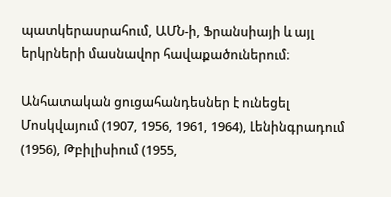պատկերասրահում, ԱՄՆ-ի, Ֆրանսիայի և այլ երկրների մասնավոր հավաքածուներում։

Անհատական ցուցահանդեսներ է ունեցել Մոսկվայում (1907, 1956, 1961, 1964), Լենինգրադում (1956), Թբիլիսիում (1955,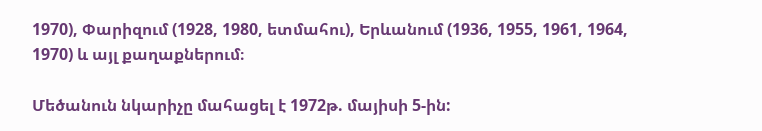1970), Փարիզում (1928, 1980, ետմահու), Երևանում (1936, 1955, 1961, 1964, 1970) և այլ քաղաքներում։

Մեծանուն նկարիչը մահացել է 1972թ. մայիսի 5-ին: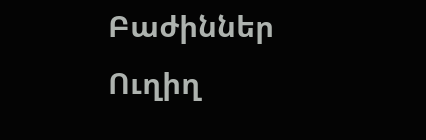Բաժիններ
Ուղիղ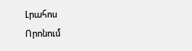Լրահոս
Որոնում